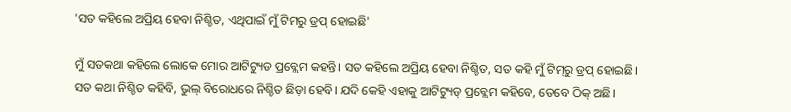'ସତ କହିଲେ ଅପ୍ରିୟ ହେବା ନିଶ୍ଚିତ, ଏଥିପାଇଁ ମୁଁ ଟିମରୁ ଡ୍ରପ୍ ହୋଇଛି'

ମୁଁ ସତକଥା କହିଲେ ଲୋକେ ମୋର ଆଟିଟ୍ୟୁଡ ପ୍ରବ୍ଲେମ କହନ୍ତି। ସତ କହିଲେ ଅପ୍ରିୟ ହେବା ନିଶ୍ଚିତ, ସତ କହି ମୁଁ ଟିମ୍‌ରୁ ଡ୍ରପ୍ ହୋଇଛି। ସତ କଥା ନିଶ୍ଚିତ କହିବି, ଭୁଲ୍ ବିରୋଧରେ ନିଶ୍ଚିତ ଛିଡ଼ା ହେବି। ଯଦି କେହି ଏହାକୁ ଆଟିଟ୍ୟୁଡ୍ ପ୍ରବ୍ଲେମ କହିବେ, ତେବେ ଠିକ୍ ଅଛି।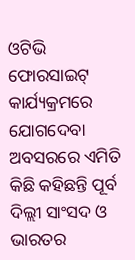ଓଟିଭି ଫୋରସାଇଟ୍ କାର୍ଯ୍ୟକ୍ରମରେ ଯୋଗଦେବା ଅବସରରେ ଏମିତି କିଛି କହିଛନ୍ତି ପୂର୍ବ ଦିଲ୍ଲୀ ସାଂସଦ ଓ ଭାରତର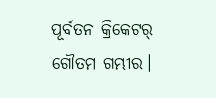ପୂର୍ବତନ କ୍ରିକେଟର୍ ଗୌତମ ଗମ୍ଭୀର।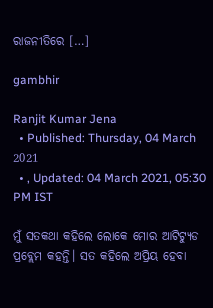ରାଜନୀତିରେ […]

gambhir

Ranjit Kumar Jena
  • Published: Thursday, 04 March 2021
  • , Updated: 04 March 2021, 05:30 PM IST

ମୁଁ ସତକଥା କହିଲେ ଲୋକେ ମୋର ଆଟିଟ୍ୟୁଡ ପ୍ରବ୍ଲେମ କହନ୍ତି। ସତ କହିଲେ ଅପ୍ରିୟ ହେବା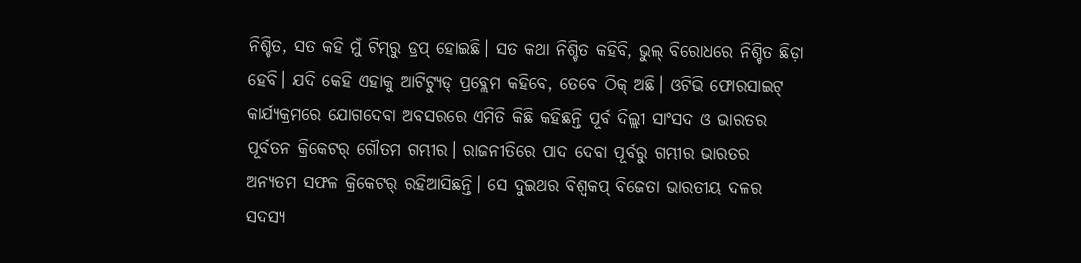ନିଶ୍ଚିତ, ସତ କହି ମୁଁ ଟିମ୍‌ରୁ ଡ୍ରପ୍ ହୋଇଛି। ସତ କଥା ନିଶ୍ଚିତ କହିବି, ଭୁଲ୍ ବିରୋଧରେ ନିଶ୍ଚିତ ଛିଡ଼ା ହେବି। ଯଦି କେହି ଏହାକୁ ଆଟିଟ୍ୟୁଡ୍ ପ୍ରବ୍ଲେମ କହିବେ, ତେବେ ଠିକ୍ ଅଛି। ଓଟିଭି ଫୋରସାଇଟ୍ କାର୍ଯ୍ୟକ୍ରମରେ ଯୋଗଦେବା ଅବସରରେ ଏମିତି କିଛି କହିଛନ୍ତି ପୂର୍ବ ଦିଲ୍ଲୀ ସାଂସଦ ଓ ଭାରତର ପୂର୍ବତନ କ୍ରିକେଟର୍ ଗୌତମ ଗମ୍ଭୀର। ରାଜନୀତିରେ ପାଦ ଦେବା ପୂର୍ବରୁ ଗମ୍ଭୀର ଭାରତର ଅନ୍ୟତମ ସଫଳ କ୍ରିକେଟର୍ ରହିଆସିଛନ୍ତି। ସେ ଦୁଇଥର ବିଶ୍ୱକପ୍ ବିଜେତା ଭାରତୀୟ ଦଳର ସଦସ୍ୟ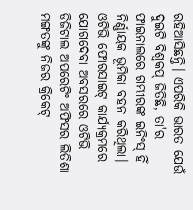ରହିଆସିଛନ୍ତି। ଏପରିକି ଭାରତ ଯେଉଁ ଦୁଇଟି ବିଶ୍ୱକପ୍ ଜିତିଛି, ତା'ର ଫାଇନାଲରେ ଗମ୍ଭୀରଙ୍କ ଇନିଂସ୍ ହିଁ ନିର୍ଣ୍ଣାୟକ ଭୂମିକା ବହନ କରିଥିଲା। ଓଟିଭି ଫୋରସାଇଟ୍ କାର୍ଯ୍ୟକ୍ରମରେ ଯୋଗଦେବା ଅବସରରେ ଓଟିଭି ଡିଜିଟାଲ ଅପରେଟିଂ ଅଫିସର ଲିତିଶା ମଙ୍ଗତଙ୍କୁ ନିଜର କ୍ରିକେଟ୍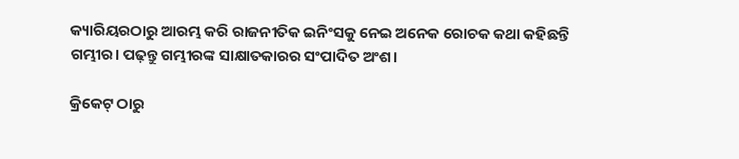କ୍ୟାରିୟରଠାରୁ ଆରମ୍ଭ କରି ରାଜନୀତିକ ଇନିଂସକୁ ନେଇ ଅନେକ ରୋଚକ କଥା କହିଛନ୍ତି ଗମ୍ଭୀର। ପଢ଼ନ୍ତୁ ଗମ୍ଭୀରଙ୍କ ସାକ୍ଷାତକାରର ସଂପାଦିତ ଅଂଶ।

କ୍ରିକେଟ୍ ଠାରୁ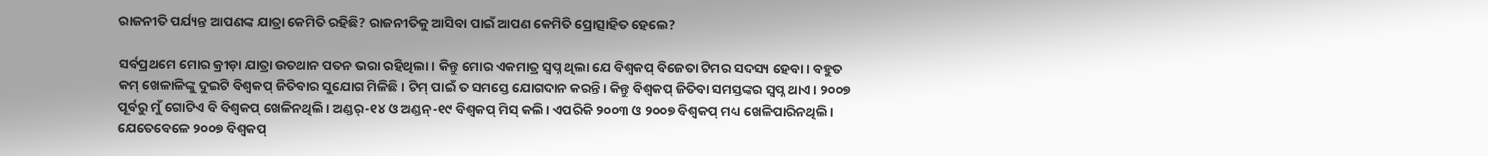ରାଜନୀତି ପର୍ଯ୍ୟନ୍ତ ଆପଣଙ୍କ ଯାତ୍ରା କେମିତି ରହିଛି? ରାଜନୀତିକୁ ଆସିବା ପାଇଁ ଆପଣ କେମିତି ପ୍ରୋତ୍ସାହିତ ହେଲେ?

ସର୍ବପ୍ରଥମେ ମୋର କ୍ରୀଡ଼ା ଯାତ୍ରା ଉତଥାନ ପତନ ଭରା ରହିଥିଲା। କିନ୍ତୁ ମୋର ଏକମାତ୍ର ସ୍ୱପ୍ନ ଥିଲା ଯେ ବିଶ୍ୱକପ୍ ବିଜେତା ଟିମର ସଦସ୍ୟ ହେବା। ବହୁତ କମ୍ ଖେଳାଳିଙ୍କୁ ଦୁଇଟି ବିଶ୍ୱକପ୍ ଜିତିବାର ସୁଯୋଗ ମିଳିଛି। ଟିମ୍ ପାଇଁ ତ ସମସ୍ତେ ଯୋଗଦାନ କରନ୍ତି। କିନ୍ତୁ ବିଶ୍ୱକପ୍ ଜିତିବା ସମସ୍ତଙ୍କର ସ୍ୱପ୍ନ ଥାଏ। ୨୦୦୭ ପୂର୍ବରୁ ମୁଁ ଗୋଟିଏ ବି ବିଶ୍ୱକପ୍ ଖେଳିନଥିଲି। ଅଣ୍ଡର୍-୧୪ ଓ ଅଣ୍ଡନ୍-୧୯ ବିଶ୍ୱକପ୍ ମିସ୍ କଲି। ଏପରିକି ୨୦୦୩ ଓ ୨୦୦୭ ବିଶ୍ୱକପ୍ ମଧ୍ୟ ଖେଳିପାରିନଥିଲି। ଯେତେବେଳେ ୨୦୦୭ ବିଶ୍ୱକପ୍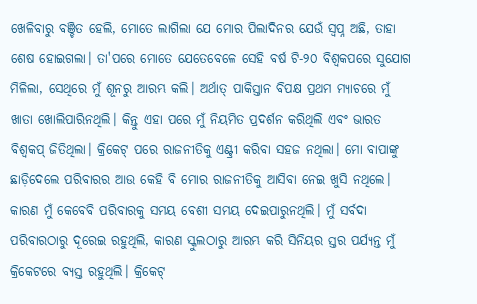ଖେଳିବାରୁ ବଞ୍ଚିତ ହେଲି, ମୋତେ ଲାଗିଲା ଯେ ମୋର ପିଲାଦିନର ଯେଉଁ ସ୍ୱପ୍ନ ଅଛି, ତାହା ଶେଷ ହୋଇଗଲା। ତା'ପରେ ମୋତେ ଯେତେବେଳେ ସେହି ବର୍ଷ ଟି-୨୦ ବିଶ୍ୱକପରେ ସୁଯୋଗ ମିଳିଲା, ସେଥିରେ ମୁଁ ଶୂନରୁ ଆରମ୍ଭ କଲି। ଅର୍ଥାତ୍ ପାକିସ୍ତାନ ବିପକ୍ଷ ପ୍ରଥମ ମ୍ୟାଚରେ ମୁଁ ଖାତା ଖୋଲିପାରିନଥିଲି। କିନ୍ତୁ ଏହା ପରେ ମୁଁ ନିୟମିତ ପ୍ରଦର୍ଶନ କରିଥିଲି ଏବଂ ଭାରତ ବିଶ୍ୱକପ୍ ଜିତିଥିଲା। କ୍ରିକେଟ୍‌ ପରେ ରାଜନୀତିକୁ ଏଣ୍ଟ୍ରୀ କରିବା ସହଜ ନଥିଲା। ମୋ ବାପାଙ୍କୁ ଛାଡ଼ିଦେଲେ ପରିବାରର ଆଉ କେହି ବି ମୋର ରାଜନୀତିକୁ ଆସିବା ନେଇ ଖୁସି ନଥିଲେ। କାରଣ ମୁଁ କେବେବି ପରିବାରକୁ ସମୟ ବେଶୀ ସମୟ ଦେଇପାରୁନଥିଲି। ମୁଁ ସର୍ବଦା ପରିବାରଠାରୁ ଦୂରେଇ ରହୁଥିଲି, କାରଣ ସ୍କୁଲଠାରୁ ଆରମ୍ଭ କରି ସିନିୟର ସ୍ତର ପର୍ଯ୍ୟନ୍ତ ମୁଁ କ୍ରିକେଟରେ ବ୍ୟସ୍ତ ରହୁଥିଲି। କ୍ରିକେଟ୍‌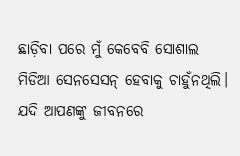ଛାଡ଼ିବା ପରେ ମୁଁ କେବେବି ସୋଶାଲ ମିଡିଆ ସେନସେସନ୍ ହେବାକୁ ଚାହୁଁନଥିଲି। ଯଦି ଆପଣଙ୍କୁ ଜୀବନରେ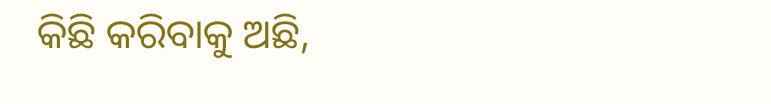କିଛି କରିବାକୁ ଅଛି,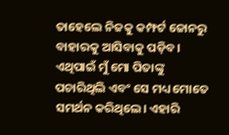ତାହେଲେ ନିଜକୁ କମ୍ଫର୍ଟ ଜୋନରୁ ବାହାରକୁ ଆସିବାକୁ ପଡ଼ିବ। ଏଥିପାଇଁ ମୁଁ ମୋ ପିତାଙ୍କୁ ପଚାରିଥିଲି ଏବଂ ସେ ମଧ୍ୟ ମୋତେ ସମର୍ଥନ କରିଥିଲେ। ଏହାରି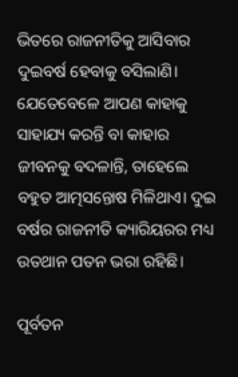ଭିତରେ ରାଜନୀତିକୁ ଆସିବାର ଦୁଇବର୍ଷ ହେବାକୁ ବସିଲାଣି। ଯେତେବେଳେ ଆପଣ କାହାକୁ ସାହାଯ୍ୟ କରନ୍ତି ବା କାହାର ଜୀବନକୁ ବଦଳାନ୍ତି, ତାହେଲେ ବହୁତ ଆତ୍ମସନ୍ତୋଷ ମିଳିଥାଏ। ଦୁଇ ବର୍ଷର ରାଜନୀତି କ୍ୟାରିୟରର ମଧ୍ୟ ଉତଥାନ ପତନ ଭରା ରହିଛି।

ପୂର୍ବତନ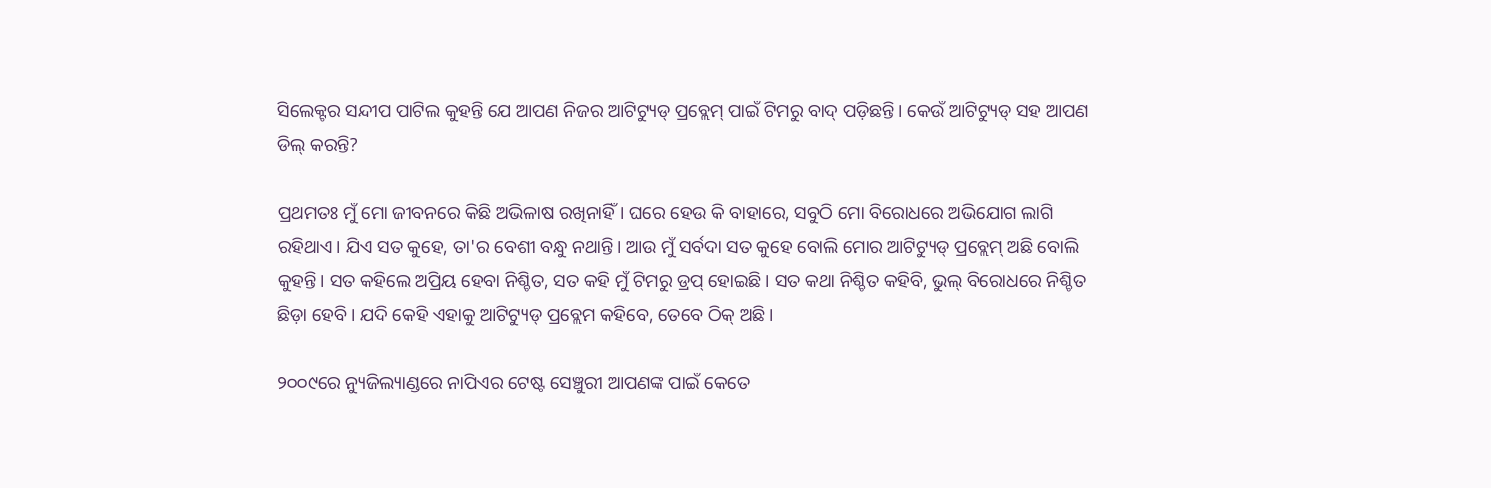ସିଲେକ୍ଟର ସନ୍ଦୀପ ପାଟିଲ କୁହନ୍ତି ଯେ ଆପଣ ନିଜର ଆଟିଟ୍ୟୁଡ୍ ପ୍ରବ୍ଲେମ୍ ପାଇଁ ଟିମରୁ ବାଦ୍ ପଡ଼ିଛନ୍ତି। କେଉଁ ଆଟିଟ୍ୟୁଡ୍ ସହ ଆପଣ ଡିଲ୍ କରନ୍ତି?

ପ୍ରଥମତଃ ମୁଁ ମୋ ଜୀବନରେ କିଛି ଅଭିଳାଷ ରଖିନାହିଁ। ଘରେ ହେଉ କି ବାହାରେ, ସବୁଠି ମୋ ବିରୋଧରେ ଅଭିଯୋଗ ଲାଗି ରହିଥାଏ। ଯିଏ ସତ କୁହେ, ତା'ର ବେଶୀ ବନ୍ଧୁ ନଥାନ୍ତି। ଆଉ ମୁଁ ସର୍ବଦା ସତ କୁହେ ବୋଲି ମୋର ଆଟିଟ୍ୟୁଡ୍ ପ୍ରବ୍ଲେମ୍ ଅଛି ବୋଲି କୁହନ୍ତି। ସତ କହିଲେ ଅପ୍ରିୟ ହେବା ନିଶ୍ଚିତ, ସତ କହି ମୁଁ ଟିମରୁ ଡ୍ରପ୍ ହୋଇଛି। ସତ କଥା ନିଶ୍ଚିତ କହିବି, ଭୁଲ୍ ବିରୋଧରେ ନିଶ୍ଚିତ ଛିଡ଼ା ହେବି। ଯଦି କେହି ଏହାକୁ ଆଟିଟ୍ୟୁଡ୍ ପ୍ରବ୍ଲେମ କହିବେ, ତେବେ ଠିକ୍ ଅଛି।

୨୦୦୯ରେ ନ୍ୟୁଜିଲ୍ୟାଣ୍ଡରେ ନାପିଏର ଟେଷ୍ଟ ସେଞ୍ଚୁରୀ ଆପଣଙ୍କ ପାଇଁ କେତେ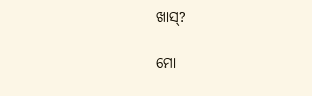ଖାସ୍?

ମୋ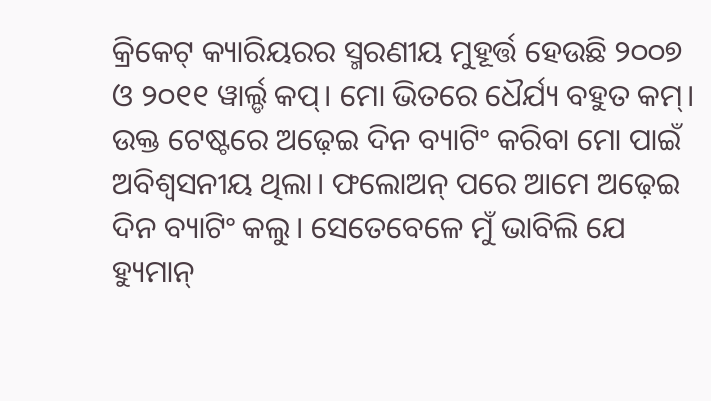କ୍ରିକେଟ୍ କ୍ୟାରିୟରର ସ୍ମରଣୀୟ ମୁହୂର୍ତ୍ତ ହେଉଛି ୨୦୦୭ ଓ ୨୦୧୧ ୱାର୍ଲ୍ଡ କପ୍। ମୋ ଭିତରେ ଧୈର୍ଯ୍ୟ ବହୁତ କମ୍। ଉକ୍ତ ଟେଷ୍ଟରେ ଅଢ଼େଇ ଦିନ ବ୍ୟାଟିଂ କରିବା ମୋ ପାଇଁ ଅବିଶ୍ୱସନୀୟ ଥିଲା। ଫଲୋଅନ୍ ପରେ ଆମେ ଅଢ଼େଇ ଦିନ ବ୍ୟାଟିଂ କଲୁ। ସେତେବେଳେ ମୁଁ ଭାବିଲି ଯେ ହ୍ୟୁମାନ୍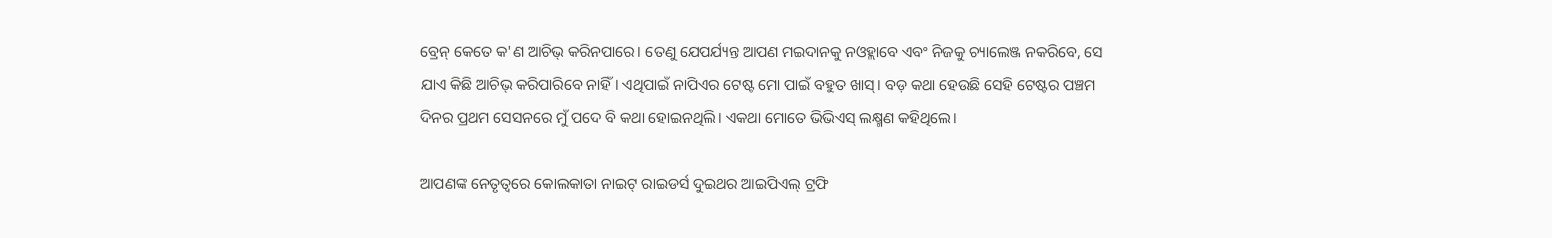ବ୍ରେନ୍ କେତେ କ'ଣ ଆଚିଭ୍ କରିନପାରେ। ତେଣୁ ଯେପର୍ଯ୍ୟନ୍ତ ଆପଣ ମଇଦାନକୁ ନଓହ୍ଲାବେ ଏବଂ ନିଜକୁ ଚ୍ୟାଲେଞ୍ଜ ନକରିବେ, ସେ ଯାଏ କିଛି ଆଚିଭ୍ କରିପାରିବେ ନାହିଁ। ଏଥିପାଇଁ ନାପିଏର ଟେଷ୍ଟ ମୋ ପାଇଁ ବହୁତ ଖାସ୍। ବଡ଼ କଥା ହେଉଛି ସେହି ଟେଷ୍ଟର ପଞ୍ଚମ ଦିନର ପ୍ରଥମ ସେସନରେ ମୁଁ ପଦେ ବି କଥା ହୋଇନଥିଲି। ଏକଥା ମୋତେ ଭିଭିଏସ୍ ଲକ୍ଷ୍ମଣ କହିଥିଲେ।

ଆପଣଙ୍କ ନେତୃତ୍ୱରେ କୋଲକାତା ନାଇଟ୍ ରାଇଡର୍ସ ଦୁଇଥର ଆଇପିଏଲ୍ ଟ୍ରଫି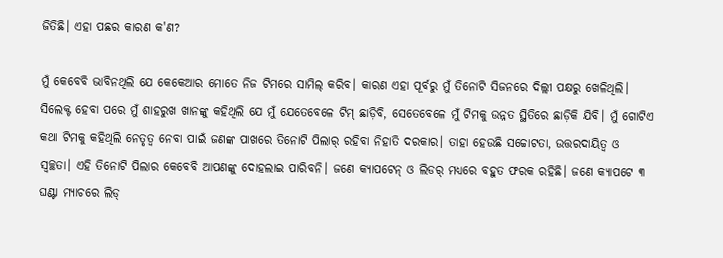ଜିତିଛି। ଏହା ପଛର କାରଣ କ'ଣ?

ମୁଁ କେବେବି ଭାବିନଥିଲି ଯେ କେକେଆର ମୋତେ ନିଜ ଟିମରେ ସାମିଲ୍‌ କରିବ। କାରଣ ଏହା ପୂର୍ବରୁ ମୁଁ ତିନୋଟି ସିଜନରେ ଦିଲ୍ଲୀ ପକ୍ଷରୁ ଖେଳିଥିଲି। ସିଲେକ୍ଟ ହେବା ପରେ ମୁଁ ଶାହରୁଖ ଖାନଙ୍କୁ କହିଥିଲି ଯେ ମୁଁ ଯେତେବେଳେ ଟିମ୍ ଛାଡ଼ିବି, ସେତେବେଳେ ମୁଁ ଟିମକୁ ଉନ୍ନତ ସ୍ଥିତିରେ ଛାଡ଼ିକି ଯିବି। ମୁଁ ଗୋଟିଏ କଥା ଟିମକୁ କହିଥିଲି ନେତୃତ୍ୱ ନେବା ପାଇଁ ଜଣଙ୍କ ପାଖରେ ତିନୋଟି ପିଲାର୍‌ ରହିବା ନିହାତି ଦରକାର। ତାହା ହେଉଛି ସଚ୍ଚୋଟତା, ଉତ୍ତରଦାୟିତ୍ୱ ଓ ସ୍ୱଚ୍ଛତା। ଏହି ତିନୋଟି ପିଲାର କେବେବି ଆପଣଙ୍କୁ ଦୋହଲାଇ ପାରିବନି। ଜଣେ କ୍ୟାପଟେନ୍ ଓ ଲିଡର୍ ମଧ୍ୟରେ ବହୁତ ଫରକ ରହିଛି। ଜଣେ କ୍ୟାପଟେ ୩ ଘଣ୍ଟା ମ୍ୟାଚରେ ଲିଡ୍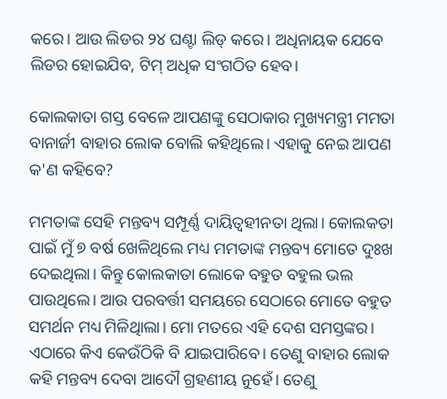କରେ। ଆଉ ଲିଡର ୨୪ ଘଣ୍ଟା ଲିଡ୍ କରେ। ଅଧିନାୟକ ଯେବେ ଲିଡର ହୋଇଯିବ, ଟିମ୍ ଅଧିକ ସଂଗଠିତ ହେବ।

କୋଲକାତା ଗସ୍ତ ବେଳେ ଆପଣଙ୍କୁ ସେଠାକାର ମୁଖ୍ୟମନ୍ତ୍ରୀ ମମତା ବାନାର୍ଜୀ ବାହାର ଲୋକ ବୋଲି କହିଥିଲେ। ଏହାକୁ ନେଇ ଆପଣ କ'ଣ କହିବେ?

ମମତାଙ୍କ ସେହି ମନ୍ତବ୍ୟ ସମ୍ପୂର୍ଣ୍ଣ ଦାୟିତ୍ୱହୀନତା ଥିଲା। କୋଲକତା ପାଇଁ ମୁଁ ୭ ବର୍ଷ ଖେଳିଥିଲେ ମଧ୍ୟ ମମତାଙ୍କ ମନ୍ତବ୍ୟ ମୋତେ ଦୁଃଖ ଦେଇଥିଲା। କିନ୍ତୁ କୋଲକାତା ଲୋକେ ବହୁତ ବହୁଲ ଭଲ ପାଉଥିଲେ। ଆଉ ପରବର୍ତ୍ତୀ ସମୟରେ ସେଠାରେ ମୋତେ ବହୁତ ସମର୍ଥନ ମଧ୍ୟ ମିଳିଥିାଲା। ମୋ ମତରେ ଏହି ଦେଶ ସମସ୍ତଙ୍କର। ଏଠାରେ କିଏ କେଉଁଠିକି ବି ଯାଇପାରିବେ। ତେଣୁ ବାହାର ଲୋକ କହି ମନ୍ତବ୍ୟ ଦେବା ଆଦୌ ଗ୍ରହଣୀୟ ନୁହେଁ। ତେଣୁ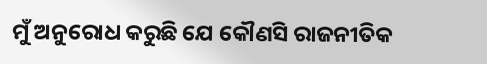ମୁଁ ଅନୁରୋଧ କରୁଛି ଯେ କୌଣସି ରାଜନୀତିକ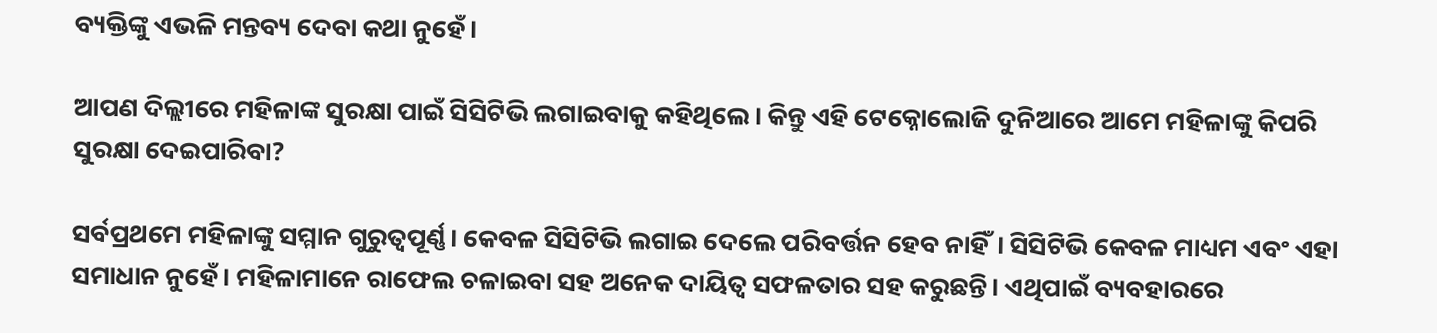ବ୍ୟକ୍ତିଙ୍କୁ ଏଭଳି ମନ୍ତବ୍ୟ ଦେବା କଥା ନୁହେଁ।

ଆପଣ ଦିଲ୍ଲୀରେ ମହିଳାଙ୍କ ସୁରକ୍ଷା ପାଇଁ ସିସିଟିଭି ଲଗାଇବାକୁ କହିଥିଲେ। କିନ୍ତୁ ଏହି ଟେକ୍ନୋଲୋଜି ଦୁନିଆରେ ଆମେ ମହିଳାଙ୍କୁ କିପରି ସୁରକ୍ଷା ଦେଇପାରିବା?

ସର୍ବପ୍ରଥମେ ମହିଳାଙ୍କୁ ସମ୍ମାନ ଗୁରୁତ୍ୱପୂର୍ଣ୍ଣ। କେବଳ ସିସିଟିଭି ଲଗାଇ ଦେଲେ ପରିବର୍ତ୍ତନ ହେବ ନାହିଁ। ସିସିଟିଭି କେବଳ ମାଧ୍ୟମ ଏବଂ ଏହା ସମାଧାନ ନୁହେଁ। ମହିଳାମାନେ ରାଫେଲ ଚଳାଇବା ସହ ଅନେକ ଦାୟିତ୍ୱ ସଫଳତାର ସହ କରୁଛନ୍ତି। ଏଥିପାଇଁ ବ୍ୟବହାରରେ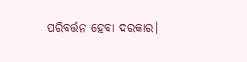ପରିବର୍ତ୍ତନ ହେବା ଦରକାର।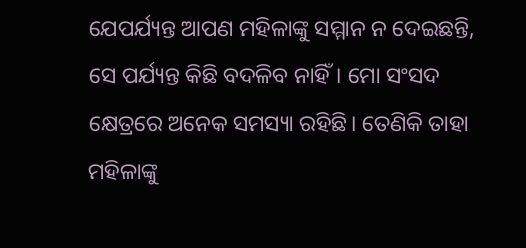ଯେପର୍ଯ୍ୟନ୍ତ ଆପଣ ମହିଳାଙ୍କୁ ସମ୍ମାନ ନ ଦେଇଛନ୍ତି, ସେ ପର୍ଯ୍ୟନ୍ତ କିଛି ବଦଳିବ ନାହିଁ। ମୋ ସଂସଦ କ୍ଷେତ୍ରରେ ଅନେକ ସମସ୍ୟା ରହିଛି। ତେଣିକି ତାହା ମହିଳାଙ୍କୁ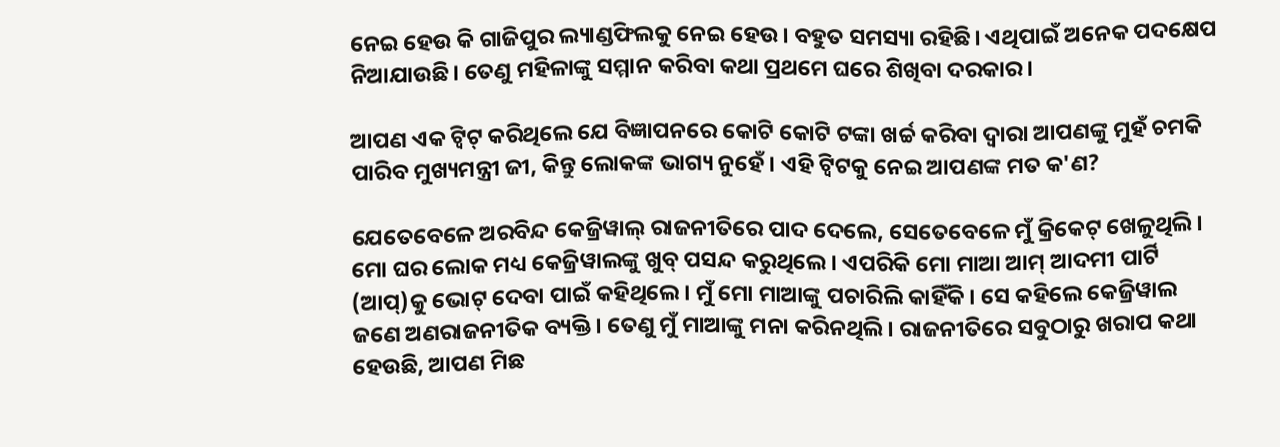ନେଇ ହେଉ କି ଗାଜିପୁର ଲ୍ୟାଣ୍ଡଫିଲକୁ ନେଇ ହେଉ। ବହୁତ ସମସ୍ୟା ରହିଛି। ଏଥିପାଇଁ ଅନେକ ପଦକ୍ଷେପ ନିଆଯାଉଛି। ତେଣୁ ମହିଳାଙ୍କୁ ସମ୍ମାନ କରିବା କଥା ପ୍ରଥମେ ଘରେ ଶିଖିବା ଦରକାର।

ଆପଣ ଏକ ଟ୍ୱିଟ୍ କରିଥିଲେ ଯେ ବିଜ୍ଞାପନରେ କୋଟି କୋଟି ଟଙ୍କା ଖର୍ଚ୍ଚ କରିବା ଦ୍ୱାରା ଆପଣଙ୍କୁ ମୁହଁ ଚମକି ପାରିବ ମୁଖ୍ୟମନ୍ତ୍ରୀ ଜୀ, କିନ୍ତୁ ଲୋକଙ୍କ ଭାଗ୍ୟ ନୁହେଁ। ଏହି ଟ୍ୱିଟକୁ ନେଇ ଆପଣଙ୍କ ମତ କ'ଣ?

ଯେତେବେଳେ ଅରବିନ୍ଦ କେଜ୍ରିୱାଲ୍ ରାଜନୀତିରେ ପାଦ ଦେଲେ, ସେତେବେଳେ ମୁଁ କ୍ରିକେଟ୍‌ ଖେଳୁଥିଲି। ମୋ ଘର ଲୋକ ମଧ୍ୟ କେଜ୍ରିୱାଲଙ୍କୁ ଖୁବ୍ ପସନ୍ଦ କରୁଥିଲେ। ଏପରିକି ମୋ ମାଆ ଆମ୍ ଆଦମୀ ପାର୍ଟି (ଆପ୍)କୁ ଭୋଟ୍ ଦେବା ପାଇଁ କହିଥିଲେ। ମୁଁ ମୋ ମାଆଙ୍କୁ ପଚାରିଲି କାହିଁକି। ସେ କହିଲେ କେଜ୍ରିୱାଲ ଜଣେ ଅଣରାଜନୀତିକ ବ୍ୟକ୍ତି। ତେଣୁ ମୁଁ ମାଆଙ୍କୁ ମନା କରିନଥିଲି। ରାଜନୀତିରେ ସବୁଠାରୁ ଖରାପ କଥା ହେଉଛି, ଆପଣ ମିଛ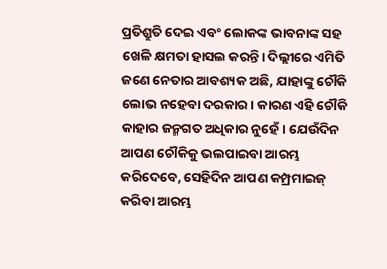ପ୍ରତିଶ୍ରୁତି ଦେଇ ଏବଂ ଲୋକଙ୍କ ଭାବନାଙ୍କ ସହ ଖେଳି କ୍ଷମତା ହାସଲ କରନ୍ତି। ଦିଲ୍ଲୀରେ ଏମିତି ଜଣେ ନେତାର ଆବଶ୍ୟକ ଅଛି, ଯାହାଙ୍କୁ ଚୌକି ଲୋଭ ନହେବା ଦରକାର। କାରଣ ଏହି ଚୌକି କାହାର ଜନ୍ମଗତ ଅଧିକାର ନୁହେଁ। ଯେଉଁଦିନ ଆପଣ ଚୌକିକୁ ଭଲପାଇବା ଆରମ୍ଭ କରିଦେବେ, ସେହିଦିନ ଆପଣ କମ୍ପ୍ରମାଇଜ୍ କରିବା ଆରମ୍ଭ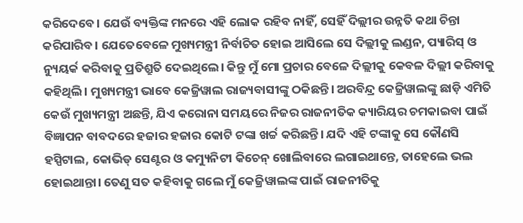କରିଦେବେ। ଯେଉଁ ବ୍ୟକ୍ତିଙ୍କ ମନରେ ଏହି ଲୋକ ରହିବ ନାହିଁ, ସେହିଁ ଦିଲ୍ଲୀର ଉନ୍ନତି କଥା ଚିନ୍ତା କରିପାରିବ। ଯେତେବେଳେ ମୁଖ୍ୟମନ୍ତ୍ରୀ ନିର୍ବାଚିତ ହୋଇ ଆସିଲେ ସେ ଦିଲ୍ଲୀକୁ ଲଣ୍ଡନ, ପ୍ୟାରିସ୍ ଓ ନ୍ୟୁୟର୍କ କରିବାକୁ ପ୍ରତିଶ୍ରୁତି ଦେଇଥିଲେ। କିନ୍ତୁ ମୁଁ ମୋ ପ୍ରଚାର ବେଳେ ଦିଲ୍ଲୀକୁ କେବଳ ଦିଲ୍ଲୀ କରିବାକୁ କହିଥିଲି। ମୁଖ୍ୟମନ୍ତ୍ରୀ ଭାବେ କେଜ୍ରିୱାଲ ରାଜ୍ୟବାସୀଙ୍କୁ ଠକିଛନ୍ତି। ଅରବିନ୍ଦ୍ର କେଜ୍ରିୱାଲଙ୍କୁ ଛାଡ଼ି ଏମିତି କେଉଁ ମୁଖ୍ୟମନ୍ତ୍ରୀ ଅଛନ୍ତି, ଯିଏ କରୋନା ସମୟରେ ନିଜର ରାଜନୀତିକ କ୍ୟାରିୟର ଚମକାଇବା ପାଇଁ ବିଜ୍ଞାପନ ବାବଦରେ ହଜାର ହଜାର କୋଟି ଟଙ୍କା ଖର୍ଚ୍ଚ କରିଛନ୍ତି। ଯଦି ଏହି ଟଙ୍କାକୁ ସେ କୌଣସି ହସ୍ପିଟାଲ, କୋଭିଡ୍ ସେଣ୍ଟର ଓ କମ୍ୟୁନିଟୀ କିଚେନ୍ ଖୋଲିବାରେ ଲଗାଇଥାନ୍ତେ, ତାହେଲେ ଭଲ ହୋଇଥାନ୍ତା। ତେଣୁ ସତ କହିବାକୁ ଗଲେ ମୁଁ କେଜ୍ରିୱାଲଙ୍କ ପାଇଁ ରାଜନୀତିକୁ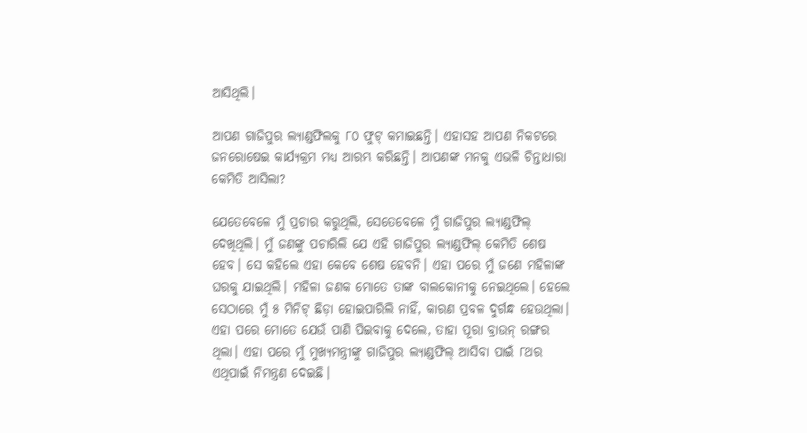ଆସିଥିଲି।

ଆପଣ ଗାଜିପୁର ଲ୍ୟାଣ୍ଡଫିଲକୁ ୮୦ ଫୁଟ୍‌ କମାଇଛନ୍ତି। ଏହାସହ ଆପଣ ନିକଟରେ ଜନରୋଷେଇ କାର୍ଯ୍ୟକ୍ରମ ମଧ୍ୟ ଆରମ୍ଭ କରିଛନ୍ତି। ଆପଣଙ୍କ ମନକୁ ଏଭଳି ଚିନ୍ତାଧାରା କେମିତି ଆସିଲା?

ଯେତେବେଳେ ମୁଁ ପ୍ରଚାର କରୁଥିଲି, ସେତେବେଳେ ମୁଁ ଗାଜିପୁର ଲ୍ୟାଣ୍ଡଫିଲ୍ ଦେଖିଥିଲି। ମୁଁ ଜଣଙ୍କୁ ପଚାରିଲି ଯେ ଏହି ଗାଜିପୁର ଲ୍ୟାଣ୍ଡଫିଲ୍ କେମିତି ଶେଷ ହେବ। ସେ କହିଲେ ଏହା କେବେ ଶେଷ ହେବନି। ଏହା ପରେ ମୁଁ ଜଣେ ମହିଳାଙ୍କ ଘରକୁ ଯାଇଥିଲି। ମହିଳା ଜଣକ ମୋତେ ତାଙ୍କ ବାଲକୋନୀକୁ ନେଇଥିଲେ। ହେଲେ ସେଠାରେ ମୁଁ ୫ ମିନିଟ୍ ଛିଡ଼ା ହୋଇପାରିଲି ନାହିଁ, କାରଣ ପ୍ରବଳ ଦୁର୍ଗନ୍ଧ ହେଉଥିଲା। ଏହା ପରେ ମୋତେ ଯେଉଁ ପାଣି ପିଇବାକୁ ଦେଲେ, ତାହା ପୂରା ବ୍ରାଉନ୍ ରଙ୍ଗର ଥିଲା। ଏହା ପରେ ମୁଁ ମୁଖ୍ୟମନ୍ତ୍ରୀଙ୍କୁ ଗାଜିପୁର ଲ୍ୟାଣ୍ଡଫିଲ୍ ଆସିବା ପାଇଁ ୮ଥର ଏଥିପାଇଁ ନିମନ୍ତ୍ରଣ ଦେଇଛି।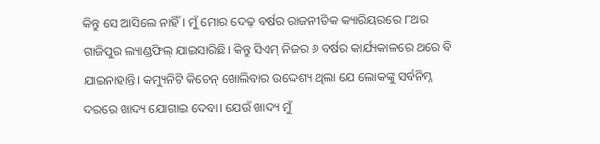କିନ୍ତୁ ସେ ଆସିଲେ ନାହିଁ। ମୁଁ ମୋର ଦେଢ଼ ବର୍ଷର ରାଜନୀତିକ କ୍ୟାରିୟରରେ ୮ଥର ଗାଜିପୁର ଲ୍ୟାଣ୍ଡଫିଲ୍ ଯାଇସାରିଛି। କିନ୍ତୁ ସିଏମ୍ ନିଜର ୬ ବର୍ଷର କାର୍ଯ୍ୟକାଳରେ ଥରେ ବି ଯାଇନାହାନ୍ତି। କମ୍ୟୁନିଟି କିଚେନ୍ ଖୋଲିବାର ଉଦ୍ଦେଶ୍ୟ ଥିଲା ଯେ ଲୋକଙ୍କୁ ସର୍ବନିମ୍ନ ଦରରେ ଖାଦ୍ୟ ଯୋଗାଇ ଦେବା। ଯେଉଁ ଖାଦ୍ୟ ମୁଁ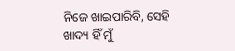ନିଜେ ଖାଇପାରିବି, ସେହି ଖାଦ୍ୟ ହିଁ ମୁଁ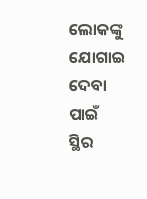ଲୋକଙ୍କୁ ଯୋଗାଇ ଦେବା ପାଇଁ ସ୍ଥିର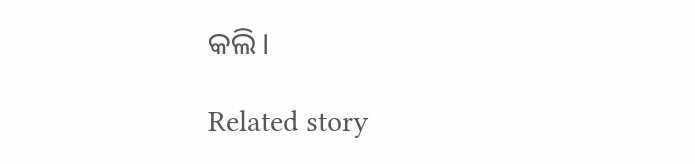କଲି।

Related story